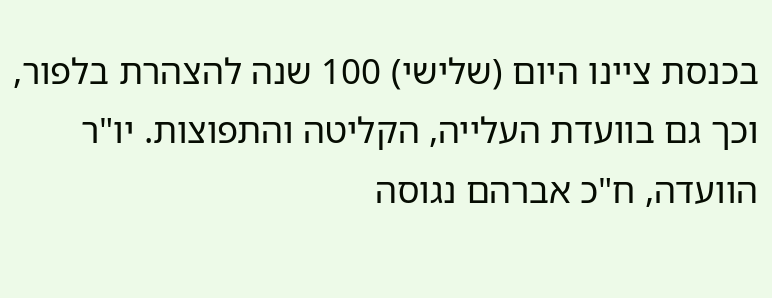בכנסת ציינו היום (שלישי) 100 שנה להצהרת בלפור, וכך גם בוועדת העלייה, הקליטה והתפוצות. יו"ר הוועדה, ח"כ אברהם נגוסה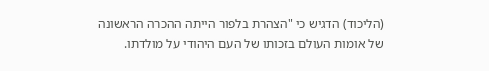(הליכוד) הדגיש כי "הצהרת בלפור הייתה ההכרה הראשונה של אומות העולם בזכותו של העם היהודי על מולדתו.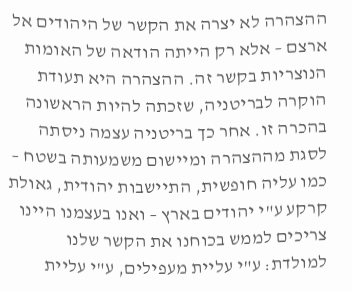ההצהרה לא יצרה את הקשר של היהודים אל ארצם – אלא רק הייתה הודאה של האומות הנוצריות בקשר זה. ההצהרה היא תעודת הוקרה לבריטניה, שזכתה להיות הראשונה בהכרה זו. אחר כך בריטניה עצמה ניסתה לסגת מההצהרה ומיישום משמעותה בשטח – כמו עליה חופשית, התיישבות יהודית, גאולת קרקע ע"י יהודים בארץ – ואנו בעצמנו היינו צריכים לממש בכוחנו את הקשר שלנו למולדת: ע"י עליית מעפילים, ע"י עליית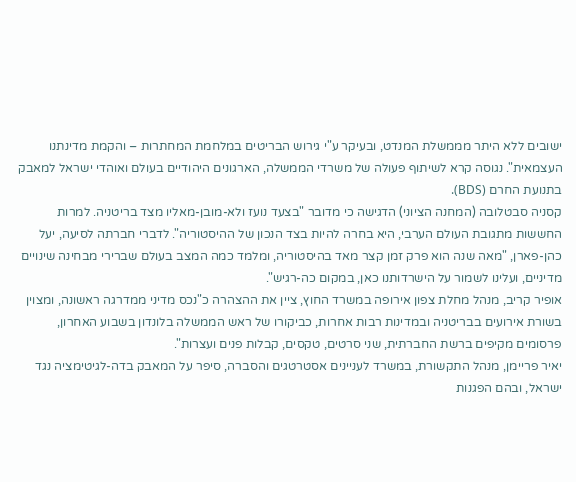ישובים ללא היתר מממשלת המנדט, ובעיקר ע"י גירוש הבריטים במלחמת המחתרות – והקמת מדינתנו העצמאית". נגוסה קרא לשיתוף פעולה של משרדי הממשלה, הארגונים היהודיים בעולם ואוהדי ישראל למאבק בתנועת החרם (BDS).
קסניה סבטלובה (המחנה הציוני) הדגישה כי מדובר "בצעד נועז ולא-מובן-מאליו מצד בריטניה. למרות החששות מתגובת העולם הערבי, היא בחרה להיות בצד הנכון של ההיסטוריה". לדברי חברתה לסיעה, יעל כהן-פארן, "מאה שנה הוא פרק זמן קצר מאד בהיסטוריה, ומלמד כמה המצב בעולם שברירי מבחינה שינויים מדיניים, ועלינו לשמור על הישרדותנו כאן, במקום כה-רגיש".
אופיר קריב, מנהל מחלת צפון אירופה במשרד החוץ, ציין את ההצהרה כ"נכס מדיני ממדרגה ראשונה, ומצוין בשורת אירועים בבריטניה ובמדינות רבות אחרות, כביקורו של ראש הממשלה בלונדון בשבוע האחרון, פרסומים מקיפים ברשת החברתית, שני סרטים, טקסים, קבלות פנים ועצרות".
יאיר פריימן, מנהל התקשורת, במשרד לעניינים אסטרטגים והסברה, סיפר על המאבק בדה-לגיטימציה נגד ישראל, ובהם הפגנות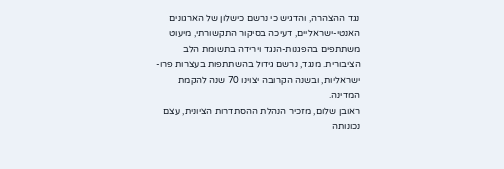נגד ההצהרה, והדגיש כי נרשם כישלון של הארגונים האנטי-ישראליים, דעיכה בסיקור התקשורתי, מיעוט משתתפים בהפגנות-הנגד וירידה בתשומת הלב הציבורית. מנגד, נרשם גידול בהשתתפות בעצרות פרו-ישראליות, ובשנה הקרובה יצוינו 70 שנה להקמת המדינה.
ראובן שלום, מזכיר הנהלת ההסתדרות הציונית, עצם נכונותה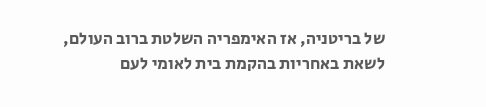של בריטניה, אז האימפריה השלטת ברוב העולם, לשאת באחריות בהקמת בית לאומי לעם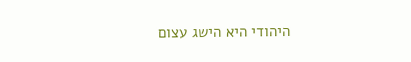היהודי היא הישג עצום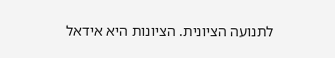לתנועה הציונית. הציונות היא אידאל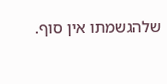שלהגשמתו אין סוף.